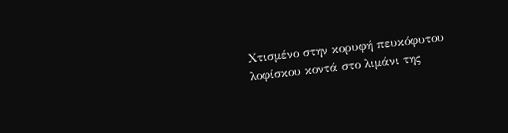Χτισμένο στην κορυφή πευκόφυτου λοφίσκου κοντά στο λιμάνι της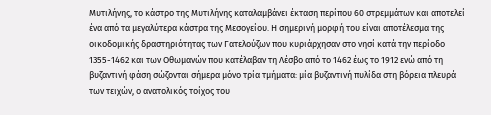Μυτιλήνης, το κάστρο της Μυτιλήνης καταλαμβάνει έκταση περίπου 60 στρεμμάτων και αποτελεί ένα από τα μεγαλύτερα κάστρα της Μεσογείου. Η σημερινή μορφή του είναι αποτέλεσμα της οικοδομικής δραστηριότητας των Γατελούζων που κυριάρχησαν στο νησί κατά την περίοδο 1355-1462 και των Οθωμανών που κατέλαβαν τη Λέσβο από το 1462 έως το 1912 ενώ από τη βυζαντινή φάση σώζονται σήμερα μόνο τρία τμήματα: μία βυζαντινή πυλίδα στη βόρεια πλευρά των τειχών, ο ανατολικός τοίχος του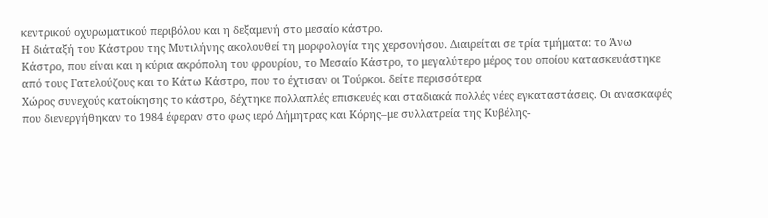κεντρικού οχυρωματικού περιβόλου και η δεξαμενή στο μεσαίο κάστρο.
Η διάταξή του Κάστρου της Μυτιλήνης ακολουθεί τη μορφολογία της χερσονήσου. Διαιρείται σε τρία τμήματα: το Άνω Κάστρο, που είναι και η κύρια ακρόπολη του φρουρίου, το Μεσαίο Κάστρο, το μεγαλύτερο μέρος του οποίου κατασκευάστηκε από τους Γατελούζους και το Κάτω Κάστρο, που το έχτισαν οι Τούρκοι. δείτε περισσότερα
Χώρος συνεχούς κατοίκησης το κάστρο, δέχτηκε πολλαπλές επισκευές και σταδιακά πολλές νέες εγκαταστάσεις. Οι ανασκαφές που διενεργήθηκαν το 1984 έφεραν στο φως ιερό Δήμητρας και Κόρης–με συλλατρεία της Κυβέλης-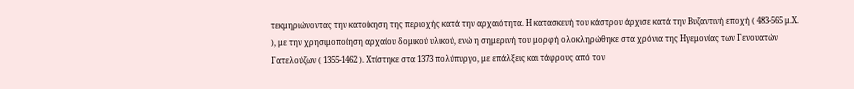τεκμηριώνοντας την κατοίκηση της περιοχής κατά την αρχαιότητα. Η κατασκευή του κάστρου άρχισε κατά την Βυζαντινή εποχή ( 483-565 μ.Χ. ), με την χρησιμοποίηση αρχαίου δομικού υλικού, ενώ η σημερινή του μορφή ολοκληρώθηκε στα χρόνια της Ηγεμονίας των Γενουατών Γατελούζων ( 1355-1462 ). Χτίστηκε στα 1373 πολύπυργο, με επάλξεις και τάφρους από τον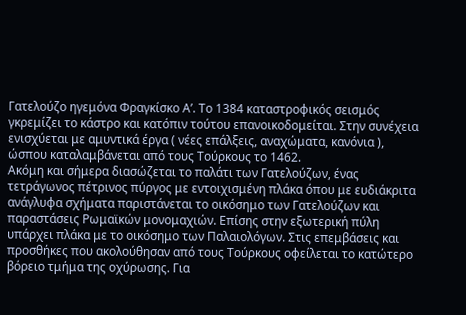Γατελούζο ηγεμόνα Φραγκίσκο Α’. Το 1384 καταστροφικός σεισμός γκρεμίζει το κάστρο και κατόπιν τούτου επανοικοδομείται. Στην συνέχεια ενισχύεται με αμυντικά έργα ( νέες επάλξεις, αναχώματα, κανόνια ), ώσπου καταλαμβάνεται από τους Τούρκους το 1462.
Ακόμη και σήμερα διασώζεται το παλάτι των Γατελούζων, ένας τετράγωνος πέτρινος πύργος με εντοιχισμένη πλάκα όπου με ευδιάκριτα ανάγλυφα σχήματα παριστάνεται το οικόσημο των Γατελούζων και παραστάσεις Ρωμαϊκών μονομαχιών. Επίσης στην εξωτερική πύλη υπάρχει πλάκα με το οικόσημο των Παλαιολόγων. Στις επεμβάσεις και προσθήκες που ακολούθησαν από τους Τούρκους οφείλεται το κατώτερο βόρειο τμήμα της οχύρωσης. Για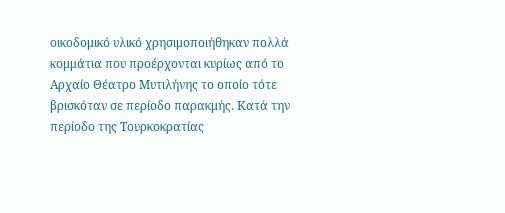οικοδομικό υλικό χρησιμοποιήθηκαν πολλά κομμάτια που προέρχονται κυρίως από το Αρχαίο Θέατρο Μυτιλήνης το οποίο τότε βρισκόταν σε περίοδο παρακμής. Κατά την περίοδο της Τουρκοκρατίας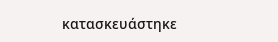κατασκευάστηκε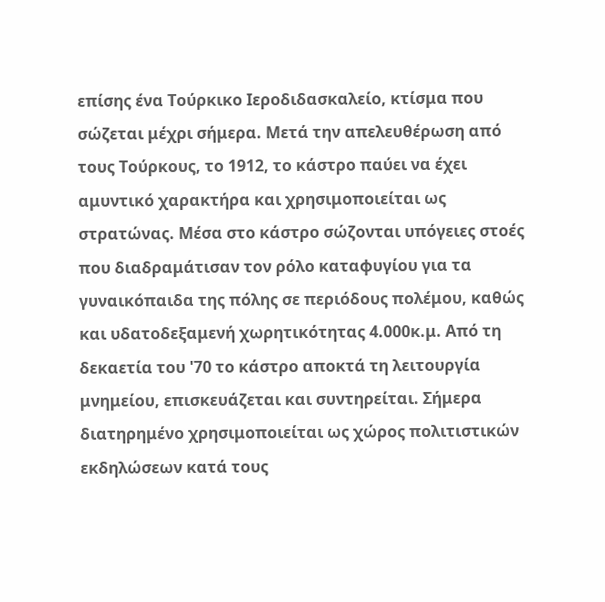επίσης ένα Τούρκικο Ιεροδιδασκαλείο, κτίσμα που σώζεται μέχρι σήμερα. Μετά την απελευθέρωση από τους Τούρκους, το 1912, το κάστρο παύει να έχει αμυντικό χαρακτήρα και χρησιμοποιείται ως στρατώνας. Μέσα στο κάστρο σώζονται υπόγειες στοές που διαδραμάτισαν τον ρόλο καταφυγίου για τα γυναικόπαιδα της πόλης σε περιόδους πολέμου, καθώς και υδατοδεξαμενή χωρητικότητας 4.000κ.μ. Από τη δεκαετία του '70 το κάστρο αποκτά τη λειτουργία μνημείου, επισκευάζεται και συντηρείται. Σήμερα διατηρημένο χρησιμοποιείται ως χώρος πολιτιστικών εκδηλώσεων κατά τους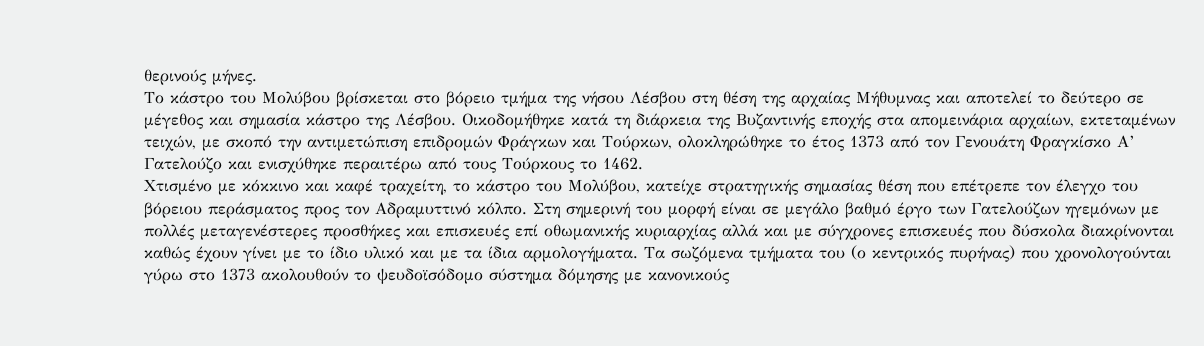θερινούς μήνες.
Το κάστρο του Μολύβου βρίσκεται στο βόρειο τμήμα της νήσου Λέσβου στη θέση της αρχαίας Μήθυμνας και αποτελεί το δεύτερο σε μέγεθος και σημασία κάστρο της Λέσβου. Οικοδομήθηκε κατά τη διάρκεια της Βυζαντινής εποχής στα απομεινάρια αρχαίων, εκτεταμένων τειχών, με σκοπό την αντιμετώπιση επιδρομών Φράγκων και Τούρκων, ολοκληρώθηκε το έτος 1373 από τον Γενουάτη Φραγκίσκο Α’ Γατελούζο και ενισχύθηκε περαιτέρω από τους Τούρκους το 1462.
Χτισμένο με κόκκινο και καφέ τραχείτη, το κάστρο του Μολύβου, κατείχε στρατηγικής σημασίας θέση που επέτρεπε τον έλεγχο του βόρειου περάσματος προς τον Αδραμυττινό κόλπο. Στη σημερινή του μορφή είναι σε μεγάλο βαθμό έργο των Γατελούζων ηγεμόνων με πολλές μεταγενέστερες προσθήκες και επισκευές επί οθωμανικής κυριαρχίας αλλά και με σύγχρονες επισκευές που δύσκολα διακρίνονται καθώς έχουν γίνει με το ίδιο υλικό και με τα ίδια αρμολογήματα. Τα σωζόμενα τμήματα του (ο κεντρικός πυρήνας) που χρονολογούνται γύρω στο 1373 ακολουθούν το ψευδοϊσόδομο σύστημα δόμησης με κανονικούς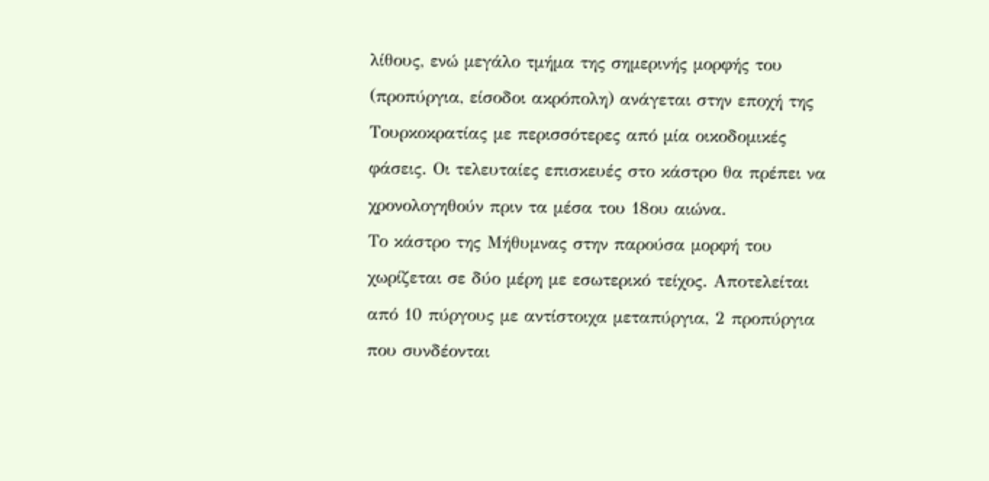λίθους, ενώ μεγάλο τμήμα της σημερινής μορφής του (προπύργια, είσοδοι ακρόπολη) ανάγεται στην εποχή της Τουρκοκρατίας με περισσότερες από μία οικοδομικές φάσεις. Οι τελευταίες επισκευές στο κάστρο θα πρέπει να χρονολογηθούν πριν τα μέσα του 18ου αιώνα.
Το κάστρο της Μήθυμνας στην παρούσα μορφή του χωρίζεται σε δύο μέρη με εσωτερικό τείχος. Αποτελείται από 10 πύργους με αντίστοιχα μεταπύργια, 2 προπύργια που συνδέονται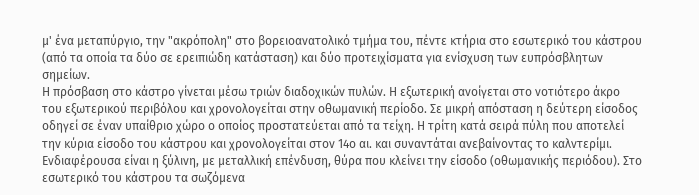μ' ένα μεταπύργιο, την "ακρόπολη" στο βορειοανατολικό τμήμα του, πέντε κτήρια στο εσωτερικό του κάστρου (από τα οποία τα δύο σε ερειπιώδη κατάσταση) και δύο προτειχίσματα για ενίσχυση των ευπρόσβλητων σημείων.
Η πρόσβαση στο κάστρο γίνεται μέσω τριών διαδοχικών πυλών. Η εξωτερική ανοίγεται στο νοτιότερο άκρο του εξωτερικού περιβόλου και χρονολογείται στην οθωμανική περίοδο. Σε μικρή απόσταση η δεύτερη είσοδος οδηγεί σε έναν υπαίθριο χώρο ο οποίος προστατεύεται από τα τείχη. Η τρίτη κατά σειρά πύλη που αποτελεί την κύρια είσοδο του κάστρου και χρονολογείται στον 14ο αι. και συναντάται ανεβαίνοντας το καλντερίμι. Ενδιαφέρουσα είναι η ξύλινη, με μεταλλική επένδυση, θύρα που κλείνει την είσοδο (οθωμανικής περιόδου). Στο εσωτερικό του κάστρου τα σωζόμενα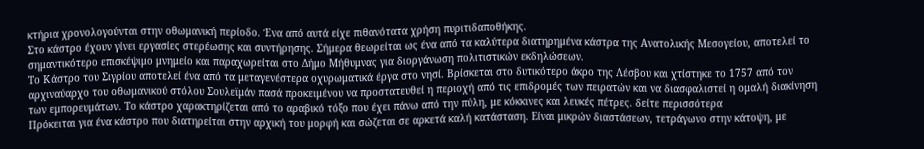κτήρια χρονολογούνται στην οθωμανική περίοδο. Ένα από αυτά είχε πιθανότατα χρήση πυριτιδαποθήκης.
Στο κάστρο έχουν γίνει εργασίες στερέωσης και συντήρησης. Σήμερα θεωρείται ως ένα από τα καλύτερα διατηρημένα κάστρα της Ανατολικής Μεσογείου, αποτελεί το σημαντικότερο επισκέψιμο μνημείο και παραχωρείται στο Δήμο Μήθυμνας για διοργάνωση πολιτιστικών εκδηλώσεων.
Το Κάστρο του Σιγρίου αποτελεί ένα από τα μεταγενέστερα οχυρωματικά έργα στο νησί. Βρίσκεται στο δυτικότερο άκρο της Λέσβου και χτίστηκε το 1757 από τον αρχιναύαρχο του οθωμανικού στόλου Σουλεϊμάν πασά προκειμένου να προστατευθεί η περιοχή από τις επιδρομές των πειρατών και να διασφαλιστεί η ομαλή διακίνηση των εμπορευμάτων. Το κάστρο χαρακτηρίζεται από το αραβικό τόξο που έχει πάνω από την πύλη, με κόκκινες και λευκές πέτρες. δείτε περισσότερα
Πρόκειται για ένα κάστρο που διατηρείται στην αρχική του μορφή και σώζεται σε αρκετά καλή κατάσταση. Είναι μικρών διαστάσεων, τετράγωνο στην κάτοψη, με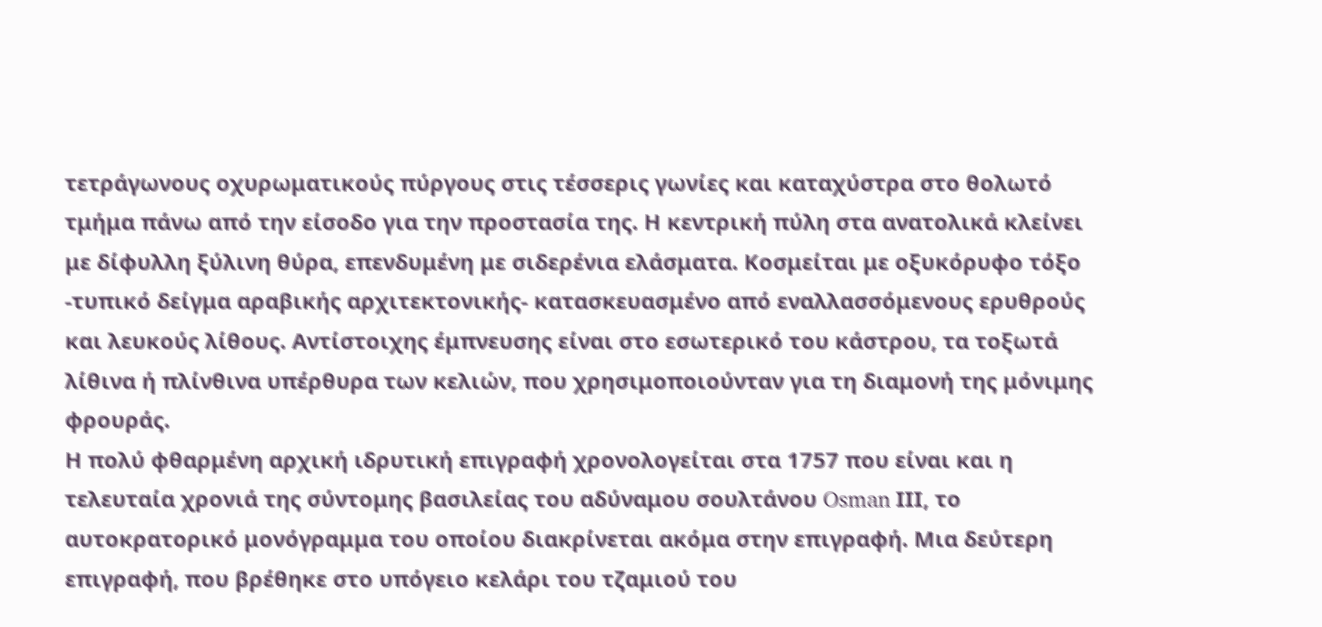τετράγωνους οχυρωματικούς πύργους στις τέσσερις γωνίες και καταχύστρα στο θολωτό τμήμα πάνω από την είσοδο για την προστασία της. Η κεντρική πύλη στα ανατολικά κλείνει με δίφυλλη ξύλινη θύρα, επενδυμένη με σιδερένια ελάσματα. Κοσμείται με οξυκόρυφο τόξο -τυπικό δείγμα αραβικής αρχιτεκτονικής- κατασκευασμένο από εναλλασσόμενους ερυθρούς και λευκούς λίθους. Αντίστοιχης έμπνευσης είναι στο εσωτερικό του κάστρου, τα τοξωτά λίθινα ή πλίνθινα υπέρθυρα των κελιών, που χρησιμοποιούνταν για τη διαμονή της μόνιμης φρουράς.
Η πολύ φθαρμένη αρχική ιδρυτική επιγραφή χρονολογείται στα 1757 που είναι και η τελευταία χρονιά της σύντομης βασιλείας του αδύναμου σουλτάνου Osman ΙΙΙ, το αυτοκρατορικό μονόγραμμα του οποίου διακρίνεται ακόμα στην επιγραφή. Μια δεύτερη επιγραφή, που βρέθηκε στο υπόγειο κελάρι του τζαμιού του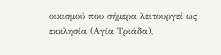οικισμού που σήμερα λειτουργεί ως εκκλησία (Αγία Τριάδα),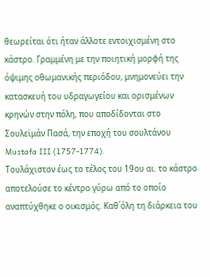θεωρείται ότι ήταν άλλοτε εντοιχισμένη στο κάστρο. Γραμμένη με την ποιητική μορφή της όψιμης οθωμανικής περιόδου, μνημονεύει την κατασκευή του υδραγωγείου και ορισμένων κρηνών στην πόλη, που αποδίδονται στο Σουλεϊμάν Πασά, την εποχή του σουλτάνου Mustafa III (1757-1774).
Τουλάχιστον έως το τέλος του 19ου αι. το κάστρο αποτελούσε το κέντρο γύρω από το οποίο αναπτύχθηκε ο οικισμός. Καθ΄όλη τη διάρκεια του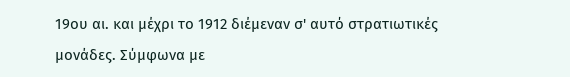19ου αι. και μέχρι το 1912 διέμεναν σ' αυτό στρατιωτικές μονάδες. Σύμφωνα με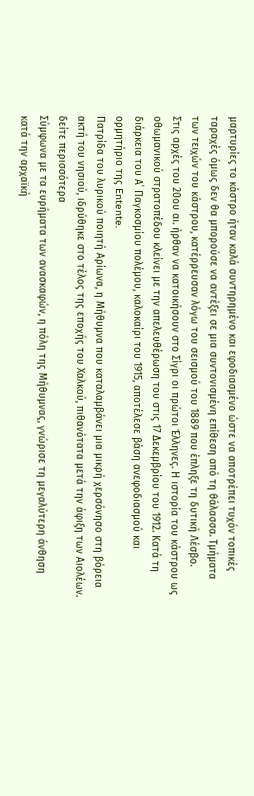μαρτυρίες το κάστρο ήταν καλά συντηρημένο και εφοδιασμένο ώστε να αποτρέπει τυχόν τοπικές ταραχές όμως δεν θα μπορούσε να αντέξει σε μια συντονισμένη επίθεση από τη θάλασσα. Τμήματα των τειχών του κάστρου, κατέρρευσαν λόγω του σεισμού του 1889 που έπληξε τη δυτική Λέσβο.
Στις αρχές του 20ου αι. ήρθαν να κατοικήσουν στο Σίγρι οι πρώτοι Έλληνες. Η ιστορία του κάστρου ως οθωμανικού στρατοπέδου κλείνει με την απελευθέρωση του στις 17 Δεκεμβρίου του 1912. Κατά τη διάρκεια του Α΄ Παγκοσμίου πολέμου, καλοκαίρι του 1915, αποτέλεσε βάση ανεφοδιασμού και ορμητήριο της Entente.
Πατρίδα του λυρικού ποιητή Αρίωνα, η Μήθυμνα που καταλαμβάνει μια μικρή χερσόνησο στη βόρεια ακτή του νησιού, ιδρύθηκε στο τέλος της εποχής του Χαλκού, πιθανότατα μετά την άφιξη των Αιολέων. δείτε περισσότερα
Σύμφωνα με τα ευρήματα των ανασκαφών, η πόλη της Μήθυμνας, γνώρισε τη μεγαλύτερη άνθηση κατά την αρχαϊκή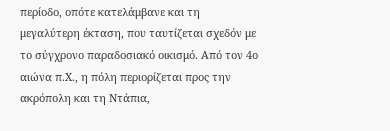περίοδο, οπότε κατελάμβανε και τη μεγαλύτερη έκταση, που ταυτίζεται σχεδόν με το σύγχρονο παραδοσιακό οικισμό. Από τον 4ο αιώνα π.Χ., η πόλη περιορίζεται προς την ακρόπολη και τη Ντάπια,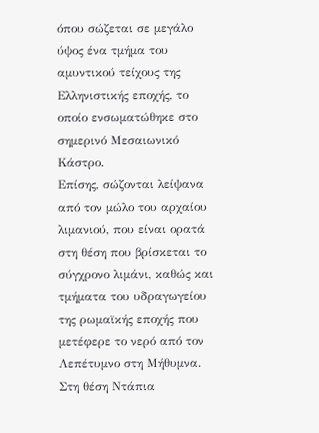όπου σώζεται σε μεγάλο ύψος ένα τμήμα του αμυντικού τείχους της Ελληνιστικής εποχής, το οποίο ενσωματώθηκε στο σημερινό Μεσαιωνικό Κάστρο.
Επίσης, σώζονται λείψανα από τον μώλο του αρχαίου λιμανιού, που είναι ορατά στη θέση που βρίσκεται το σύγχρονο λιμάνι, καθώς και τμήματα του υδραγωγείου της ρωμαϊκής εποχής που μετέφερε το νερό από τον Λεπέτυμνο στη Μήθυμνα. Στη θέση Ντάπια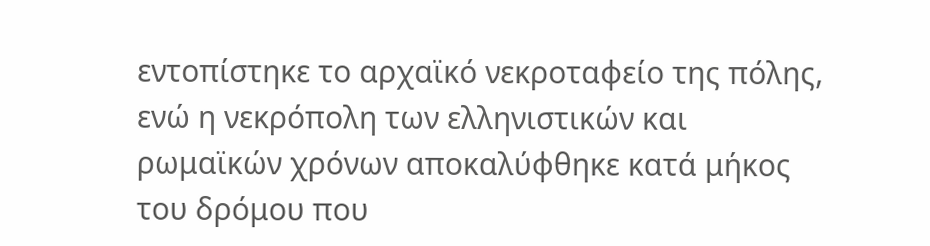εντοπίστηκε το αρχαϊκό νεκροταφείο της πόλης, ενώ η νεκρόπολη των ελληνιστικών και ρωμαϊκών χρόνων αποκαλύφθηκε κατά μήκος του δρόμου που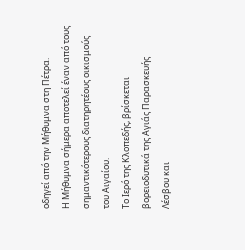οδηγεί από την Μήθυμνα στη Πέτρα.
Η Μήθυμνα σήμερα αποτελεί έναν από τους σημαντικότερους διατηρητέους οικισμούς του Αιγαίου.
Το Ιερό της Κλοπεδής, βρίσκεται βορειοδυτικά της Αγιάς Παρασκευής Λέσβου και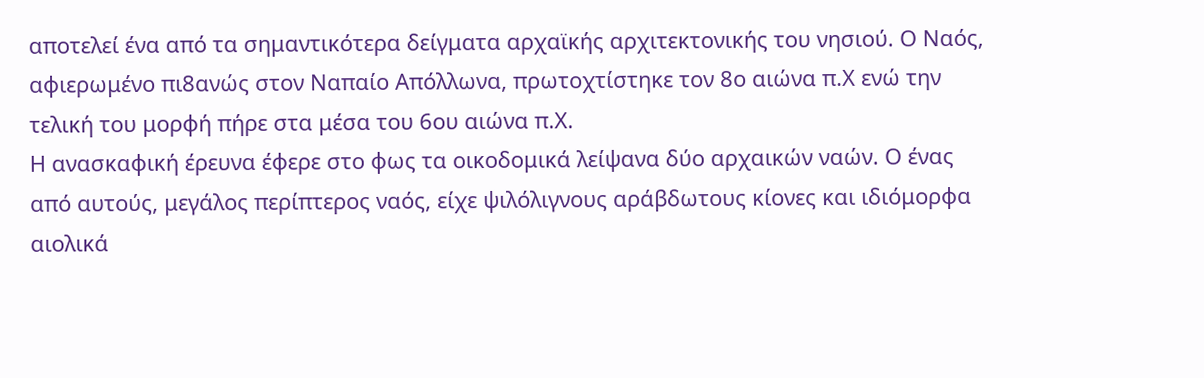αποτελεί ένα από τα σημαντικότερα δείγματα αρχαϊκής αρχιτεκτονικής του νησιού. Ο Ναός, αφιερωμένο πι8ανώς στον Ναπαίο Απόλλωνα, πρωτοχτίστηκε τον 8ο αιώνα π.Χ ενώ την τελική του μορφή πήρε στα μέσα του 6ου αιώνα π.Χ.
Η ανασκαφική έρευνα έφερε στο φως τα οικοδομικά λείψανα δύο αρχαικών ναών. Ο ένας από αυτούς, μεγάλος περίπτερος ναός, είχε ψιλόλιγνους αράβδωτους κίονες και ιδιόμορφα αιολικά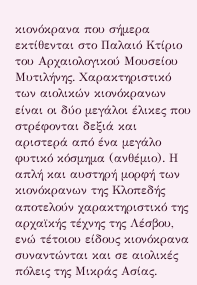κιονόκρανα που σήμερα εκτίθενται στο Παλαιό Κτίριο του Αρχαιολογικού Μουσείου Μυτιλήνης. Χαρακτηριστικό των αιολικών κιονόκρανων είναι οι δύο μεγάλοι έλικες που στρέφονται δεξιά και αριστερά από ένα μεγάλο φυτικό κόσμημα (ανθέμιο). Η απλή και αυστηρή μορφή των κιονόκρανων της Κλοπεδής αποτελούν χαρακτηριστικό της αρχαϊκής τέχνης της Λέσβου, ενώ τέτοιου είδους κιονόκρανα συναντώνται και σε αιολικές πόλεις της Μικράς Ασίας.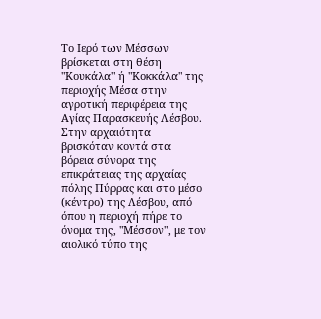Tο Iερό των Μέσσων βρίσκεται στη θέση "Κουκάλα" ή "Κοκκάλα" της περιοχής Μέσα στην αγροτική περιφέρεια της Αγίας Παρασκευής Λέσβου. Στην αρχαιότητα βρισκόταν κοντά στα βόρεια σύνορα της επικράτειας της αρχαίας πόλης Πύρρας και στο μέσο (κέντρο) της Λέσβου, από όπου η περιοχή πήρε το όνομα της, "Μέσσον", με τον αιολικό τύπο της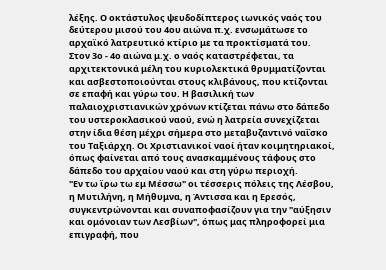λέξης. Ο οκτάστυλος ψευδοδίπτερος ιωνικός ναός του δεύτερου μισού του 4ου αιώνα π.χ. ενσωμάτωσε το αρχαϊκό λατρευτικό κτίριο με τα προκτίσματά του.
Στον 3ο - 4ο αιώνα μ.χ. ο ναός καταστρέφεται, τα αρχιτεκτονικά μέλη του κυριολεκτικά θρυμματίζονται και ασβεστοποιούνται στους κλιβάνους, που κτίζονται σε επαφή και γύρω του. Η βασιλική των παλαιοχριστιανικών χρόνων κτίζεται πάνω στο δάπεδο του υστεροκλασικού ναού, ενώ η λατρεία συνεχίζεται στην ίδια θέση μέχρι σήμερα στο μεταβυζαντινό ναΐσκο του Ταξιάρχη. Οι Χριστιανικοί ναοί ήταν κοιμητηριακοί, όπως φαίνεται από τους ανασκαμμένους τάφους στο δάπεδο του αρχαίου ναού και στη γύρω περιοχή.
"Εν τω ϊρω τω εμ Μέσσω" οι τέσσερις πόλεις της Λέσβου, η Μυτιλήνη, η Μήθυμνα, η Άντισσα και η Ερεσός, συγκεντρώνονται και συναποφασίζουν για την "αύξησιν και ομόνοιαν των Λεσβίων", όπως μας πληροφορεί μια επιγραφή, που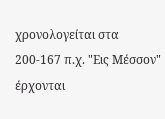χρονολογείται στα 200-167 π.χ. "Εις Μέσσον" έρχονται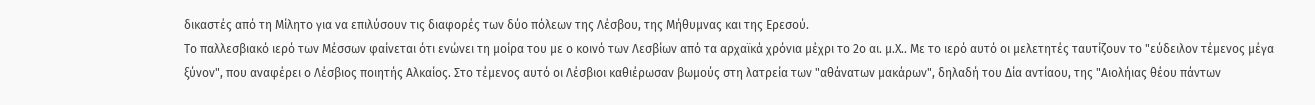δικαστές από τη Μίλητο για να επιλύσουν τις διαφορές των δύο πόλεων της Λέσβου, της Μήθυμνας και της Ερεσού.
Το παλλεσβιακό ιερό των Μέσσων φαίνεται ότι ενώνει τη μοίρα του με ο κοινό των Λεσβίων από τα αρχαϊκά χρόνια μέχρι το 2ο αι. μ.Χ.. Με το ιερό αυτό οι μελετητές ταυτίζουν το "εύδειλον τέμενος μέγα ξύνον", που αναφέρει ο Λέσβιος ποιητής Αλκαίος. Στο τέμενος αυτό οι Λέσβιοι καθιέρωσαν βωμούς στη λατρεία των "αθάνατων μακάρων", δηλαδή του Δία αντίαου, της "Αιολήιας θέου πάντων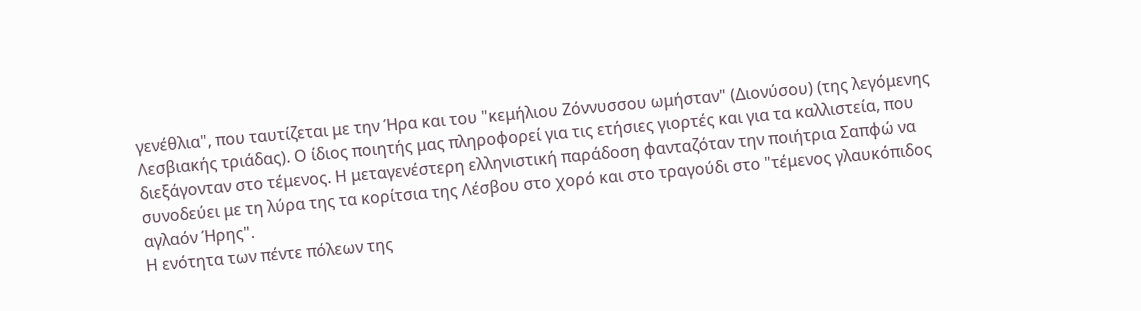γενέθλια", που ταυτίζεται με την Ήρα και του "κεμήλιου Ζόννυσσου ωμήσταν" (Διονύσου) (της λεγόμενης Λεσβιακής τριάδας). Ο ίδιος ποιητής μας πληροφορεί για τις ετήσιες γιορτές και για τα καλλιστεία, που διεξάγονταν στο τέμενος. Η μεταγενέστερη ελληνιστική παράδοση φανταζόταν την ποιήτρια Σαπφώ να συνοδεύει με τη λύρα της τα κορίτσια της Λέσβου στο χορό και στο τραγούδι στο "τέμενος γλαυκόπιδος αγλαόν Ήρης".
Η ενότητα των πέντε πόλεων της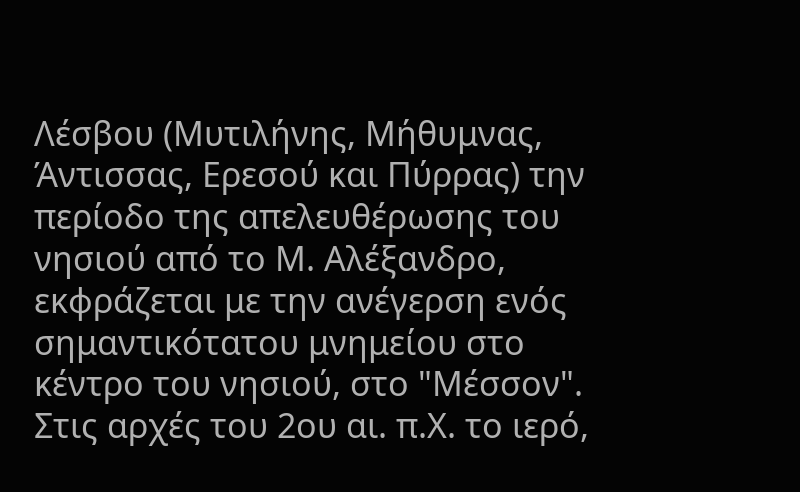Λέσβου (Μυτιλήνης, Μήθυμνας, Άντισσας, Ερεσού και Πύρρας) την περίοδο της απελευθέρωσης του νησιού από το Μ. Αλέξανδρο, εκφράζεται με την ανέγερση ενός σημαντικότατου μνημείου στο κέντρο του νησιού, στο "Μέσσον". Στις αρχές του 2ου αι. π.Χ. το ιερό,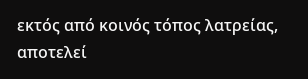εκτός από κοινός τόπος λατρείας, αποτελεί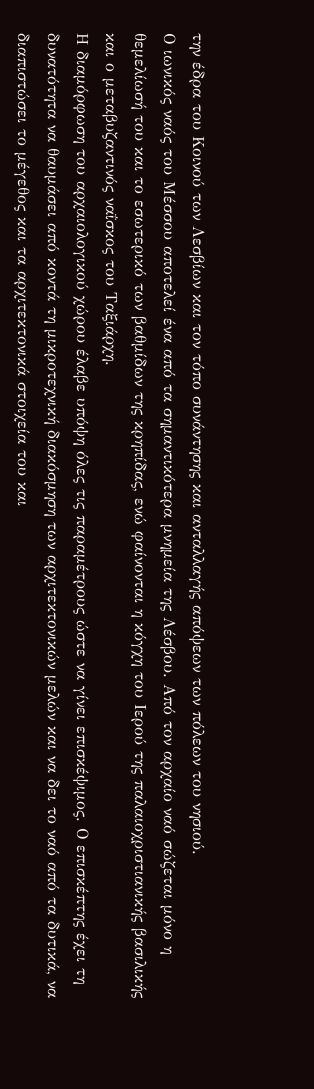την έδρα του Κοινού των Λεσβίων και τον τόπο συνάντησης και ανταλλαγής απόψεων των πόλεων του νησιού.
Ο ιωνικός ναός του Μέσσου αποτελεί ένα από τα σημαντικότερα μνημεία της Λέσβου. Από τον αρχαίο ναό σώζεται μόνο η θεμελίωσή του και το εσωτερικό των βαθμίδων της κρηπίδας, ενώ φαίνονται η κόγχη του Ιερού της παλαιοχριστιανικής βασιλικής και ο μεταβυζαντινός ναΐσκος του Ταξιάρχη.
Η διαμόρφωση του αρχαιολογικού χώρου έλαβε υπόψη όλες τις παραμέτρους ώστε να γίνει επισκέψιμος. Ο επισκέπτης έχει τη δυνατότητα να θαυμάσει από κοντά τη μικροτεχνική διακόσμηση των αρχιτεκτονικών μελών και να δει το ναό από τα δυτικά, να διαπιστώσει το μέγεθος και τα αρχιτεκτονικά στοιχεία του και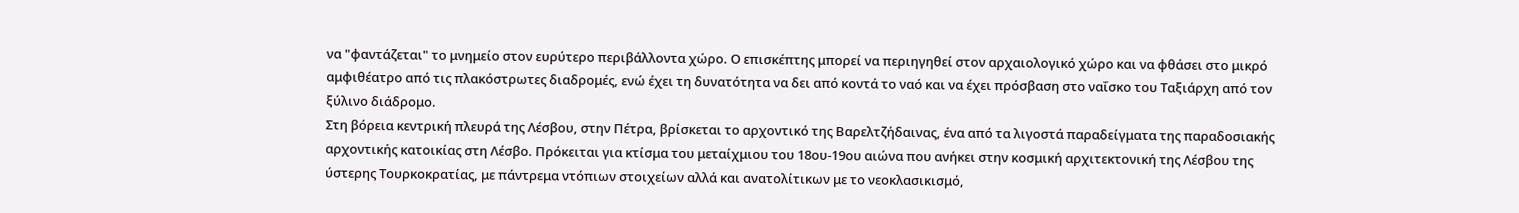να "φαντάζεται" το μνημείο στον ευρύτερο περιβάλλοντα χώρο. Ο επισκέπτης μπορεί να περιηγηθεί στον αρχαιολογικό χώρο και να φθάσει στο μικρό αμφιθέατρο από τις πλακόστρωτες διαδρομές, ενώ έχει τη δυνατότητα να δει από κοντά το ναό και να έχει πρόσβαση στο ναΐσκο του Ταξιάρχη από τον ξύλινο διάδρομο.
Στη βόρεια κεντρική πλευρά της Λέσβου, στην Πέτρα, βρίσκεται το αρχοντικό της Βαρελτζήδαινας, ένα από τα λιγοστά παραδείγματα της παραδοσιακής αρχοντικής κατοικίας στη Λέσβο. Πρόκειται για κτίσμα του μεταίχμιου του 18ου-19ου αιώνα που ανήκει στην κοσμική αρχιτεκτονική της Λέσβου της ύστερης Τουρκοκρατίας, με πάντρεμα ντόπιων στοιχείων αλλά και ανατολίτικων με το νεοκλασικισμό,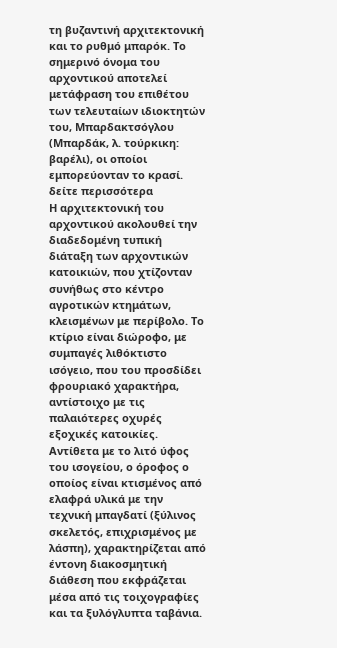τη βυζαντινή αρχιτεκτονική και το ρυθμό μπαρόκ. Το σημερινό όνομα του αρχοντικού αποτελεί μετάφραση του επιθέτου των τελευταίων ιδιοκτητών του, Μπαρδακτσόγλου (Μπαρδάκ, λ. τούρκικη: βαρέλι), οι οποίοι εμπορεύονταν το κρασί. δείτε περισσότερα
Η αρχιτεκτονική του αρχοντικού ακολουθεί την διαδεδομένη τυπική διάταξη των αρχοντικών κατοικιών, που χτίζονταν συνήθως στο κέντρο αγροτικών κτημάτων, κλεισμένων με περίβολο. Το κτίριο είναι διώροφο, με συμπαγές λιθόκτιστο ισόγειο, που του προσδίδει φρουριακό χαρακτήρα, αντίστοιχο με τις παλαιότερες οχυρές εξοχικές κατοικίες. Αντίθετα με το λιτό ύφος του ισογείου, ο όροφος ο οποίος είναι κτισμένος από ελαφρά υλικά με την τεχνική μπαγδατί (ξύλινος σκελετός, επιχρισμένος με λάσπη), χαρακτηρίζεται από έντονη διακοσμητική διάθεση που εκφράζεται μέσα από τις τοιχογραφίες και τα ξυλόγλυπτα ταβάνια.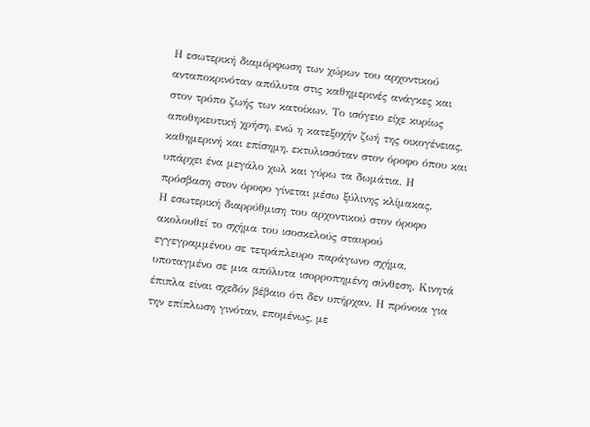Η εσωτερική διαμόρφωση των χώρων του αρχοντικού ανταποκρινόταν απόλυτα στις καθημερινές ανάγκες και στον τρόπο ζωής των κατοίκων. Το ισόγειο είχε κυρίως αποθηκευτική χρήση, ενώ η κατεξοχήν ζωή της οικογένειας, καθημερινή και επίσημη, εκτυλισσόταν στον όροφο όπου και υπάρχει ένα μεγάλο χωλ και γύρω τα δωμάτια. Η πρόσβαση στον όροφο γίνεται μέσω ξύλινης κλίμακας.
Η εσωτερική διαρρύθμιση του αρχοντικού στον όροφο ακολουθεί το σχήμα του ισοσκελούς σταυρού εγγεγραμμένου σε τετράπλευρο παράγωνο σχήμα, υποταγμένο σε μια απόλυτα ισορροπημένη σύνθεση. Κινητά έπιπλα είναι σχεδόν βέβαιο ότι δεν υπήρχαν. Η πρόνοια για την επίπλωση γινόταν, επομένως, με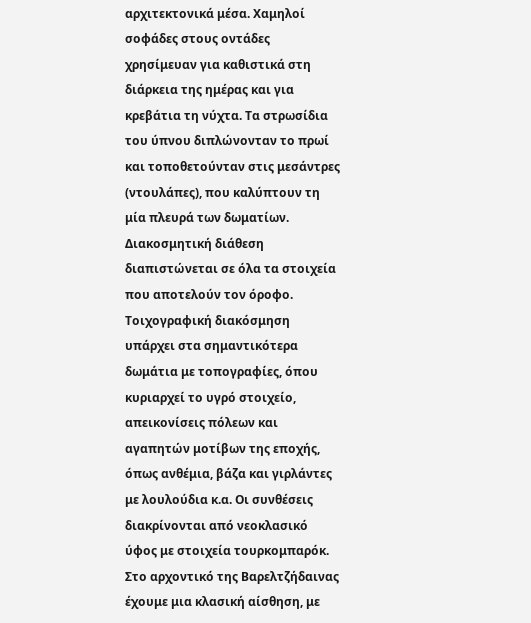αρχιτεκτονικά μέσα. Χαμηλοί σοφάδες στους οντάδες χρησίμευαν για καθιστικά στη διάρκεια της ημέρας και για κρεβάτια τη νύχτα. Τα στρωσίδια του ύπνου διπλώνονταν το πρωί και τοποθετούνταν στις μεσάντρες (ντουλάπες), που καλύπτουν τη μία πλευρά των δωματίων.
Διακοσμητική διάθεση διαπιστώνεται σε όλα τα στοιχεία που αποτελούν τον όροφο. Τοιχογραφική διακόσμηση υπάρχει στα σημαντικότερα δωμάτια με τοπογραφίες, όπου κυριαρχεί το υγρό στοιχείο, απεικονίσεις πόλεων και αγαπητών μοτίβων της εποχής, όπως ανθέμια, βάζα και γιρλάντες με λουλούδια κ.α. Οι συνθέσεις διακρίνονται από νεοκλασικό ύφος με στοιχεία τουρκομπαρόκ.
Στο αρχοντικό της Βαρελτζήδαινας έχουμε μια κλασική αίσθηση, με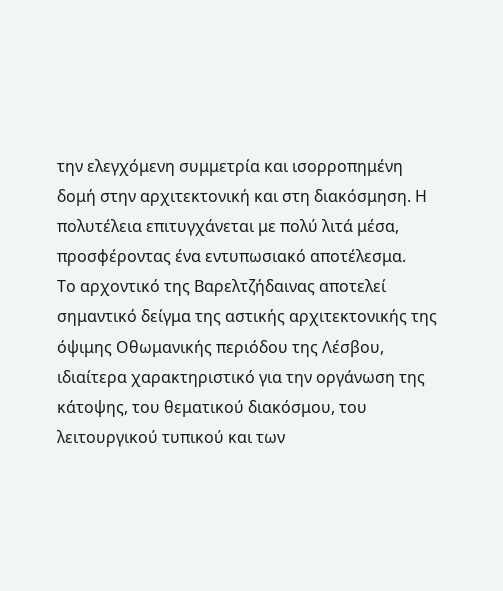την ελεγχόμενη συμμετρία και ισορροπημένη δομή στην αρχιτεκτονική και στη διακόσμηση. Η πολυτέλεια επιτυγχάνεται με πολύ λιτά μέσα, προσφέροντας ένα εντυπωσιακό αποτέλεσμα.
Το αρχοντικό της Βαρελτζήδαινας αποτελεί σημαντικό δείγμα της αστικής αρχιτεκτονικής της όψιμης Οθωμανικής περιόδου της Λέσβου, ιδιαίτερα χαρακτηριστικό για την οργάνωση της κάτοψης, του θεματικού διακόσμου, του λειτουργικού τυπικού και των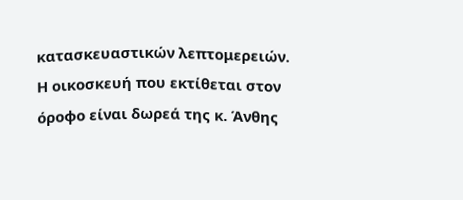κατασκευαστικών λεπτομερειών.
Η οικοσκευή που εκτίθεται στον όροφο είναι δωρεά της κ. Άνθης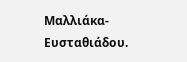Μαλλιάκα- Ευσταθιάδου.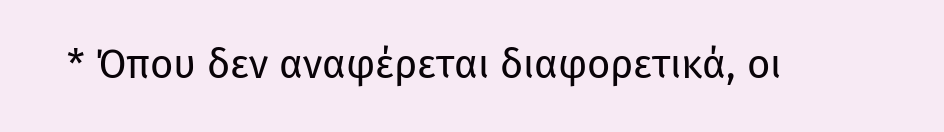* Όπου δεν αναφέρεται διαφορετικά, οι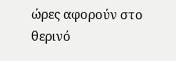ώρες αφορούν στο θερινό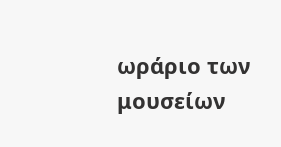ωράριο των μουσείων